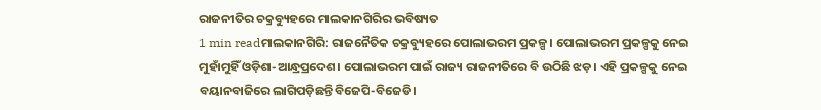ରାଜନୀତିର ଚକ୍ରବ୍ୟୁହରେ ମାଲକାନଗିରିର ଭବିଷ୍ୟତ
1 min readମାଲକାନଗିରି: ରାଜନୈତିକ ଚକ୍ରବ୍ୟୁହରେ ପୋଲାଭରମ ପ୍ରକଳ୍ପ। ପୋଲାଭରମ ପ୍ରକଳ୍ପକୁ ନେଇ ମୁହାଁମୁହିଁ ଓଡ଼ିଶା-ଆନ୍ଧ୍ରପ୍ରଦେଶ। ପୋଲାଭରମ ପାଇଁ ରାଜ୍ୟ ରାଜନୀତିରେ ବି ଉଠିଛି ଝଡ଼। ଏହି ପ୍ରକଳ୍ପକୁ ନେଇ ବୟାନବାଜିରେ ଲାଗିପଡ଼ିଛନ୍ତି ବିଜେପି-ବିଜେଡି।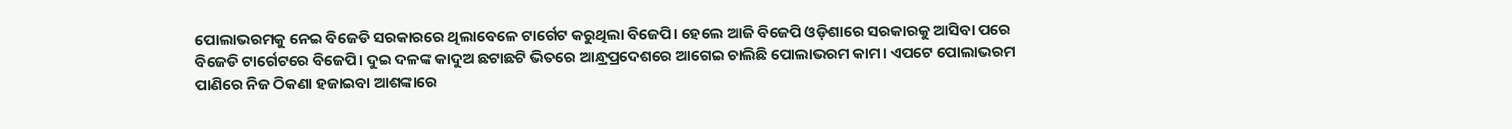ପୋଲାଭରମକୁ ନେଇ ବିଜେଡି ସରକାରରେ ଥିଲାବେଳେ ଟାର୍ଗେଟ କରୁଥିଲା ବିଜେପି। ହେଲେ ଆଜି ବିଜେପି ଓଡ଼ିଶାରେ ସରକାରକୁ ଆସିବା ପରେ ବିଜେଡି ଟାର୍ଗେଟରେ ବିଜେପି। ଦୁଇ ଦଳଙ୍କ କାଦୁଅ ଛଟାଛଟି ଭିତରେ ଆନ୍ଧ୍ରପ୍ରଦେଶରେ ଆଗେଇ ଚାଲିଛି ପୋଲାଭରମ କାମ। ଏପଟେ ପୋଲାଭରମ ପାଣିରେ ନିଜ ଠିକଣା ହଜାଇବା ଆଶଙ୍କାରେ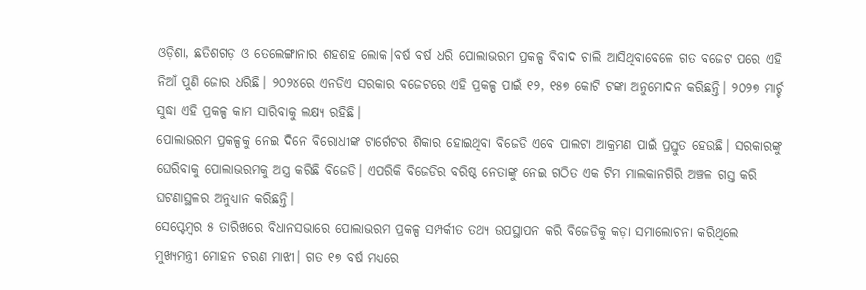ଓଡ଼ିଶା, ଛତିଶଗଡ଼ ଓ ତେଲେଙ୍ଗାନାର ଶହଶହ ଲୋକ।ବର୍ଷ ବର୍ଷ ଧରି ପୋଲାଭରମ ପ୍ରକଳ୍ପ ବିବାଦ ଚାଲି ଆସିଥିବାବେଳେ ଗତ ବଜେଟ ପରେ ଏହି ନିଆଁ ପୁଣି ଜୋର ଧରିଛି। ୨୦୨୪ରେ ଏନଡିଏ ସରକାର ବଜେଟରେ ଏହି ପ୍ରକଳ୍ପ ପାଇଁ ୧୨, ୧୫୭ କୋଟି ଟଙ୍କା ଅନୁମୋଦନ କରିଛନ୍ତି। ୨୦୨୭ ମାର୍ଚ୍ଚ ସୁଦ୍ଧା ଏହି ପ୍ରକଳ୍ପ କାମ ସାରିବାକୁ ଲକ୍ଷ୍ୟ ରହିଛି।
ପୋଲାଭରମ ପ୍ରକଳ୍ପକୁ ନେଇ ଦିନେ ବିରୋଧୀଙ୍କ ଟାର୍ଗେଟର ଶିକାର ହୋଇଥିବା ବିଜେଡି ଏବେ ପାଲଟା ଆକ୍ରମଣ ପାଇଁ ପ୍ରସ୍ତୁତ ହେଉଛି। ସରକାରଙ୍କୁ ଘେରିବାକୁ ପୋଲାଭରମକୁ ଅସ୍ତ୍ର କରିଛି ବିଜେଡି। ଏପରିକି ବିଜେଡିର ବରିଷ୍ଠ ନେତାଙ୍କୁ ନେଇ ଗଠିତ ଏକ ଟିମ ମାଲକାନଗିରି ଅଞ୍ଚଳ ଗସ୍ତ କରି ଘଟଣାସ୍ଥଳର ଅନୁଧ୍ୟାନ କରିଛନ୍ତି।
ସେପ୍ଟେମ୍ବର ୫ ତାରିଖରେ ବିଧାନସଭାରେ ପୋଲାଭରମ ପ୍ରକଳ୍ପ ସମ୍ପର୍କୀତ ତଥ୍ୟ ଉପସ୍ଥାପନ କରି ବିଜେଡିକୁ କଡ଼ା ସମାଲୋଚନା କରିଥିଲେ ମୁଖ୍ୟମନ୍ତ୍ରୀ ମୋହନ ଚରଣ ମାଝୀ। ଗତ ୧୭ ବର୍ଷ ମଧ୍ୟରେ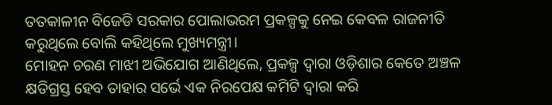ତତକାଳୀନ ବିଜେଡି ସରକାର ପୋଲାଭରମ ପ୍ରକଳ୍ପକୁ ନେଇ କେବଳ ରାଜନୀତି କରୁଥିଲେ ବୋଲି କହିଥିଲେ ମୁଖ୍ୟମନ୍ତ୍ରୀ।
ମୋହନ ଚରଣ ମାଝୀ ଅଭିଯୋଗ ଆଣିଥିଲେ, ପ୍ରକଳ୍ପ ଦ୍ୱାରା ଓଡ଼ିଶାର କେତେ ଅଞ୍ଚଳ କ୍ଷତିଗ୍ରସ୍ତ ହେବ ତାହାର ସର୍ଭେ ଏକ ନିରପେକ୍ଷ କମିଟି ଦ୍ୱାରା କରି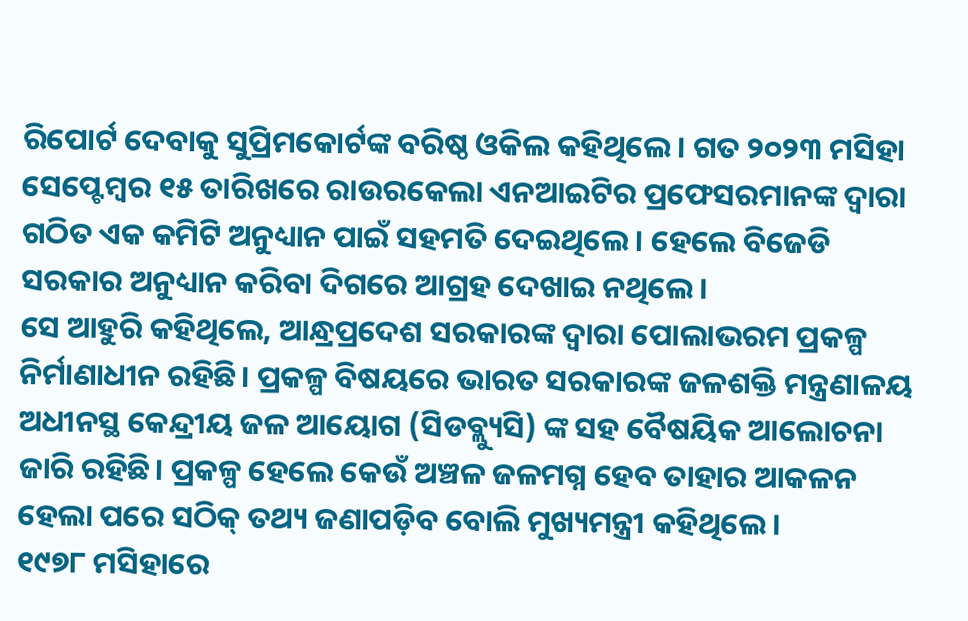ରିପୋର୍ଟ ଦେବାକୁ ସୁପ୍ରିମକୋର୍ଟଙ୍କ ବରିଷ୍ଠ ଓକିଲ କହିଥିଲେ। ଗତ ୨୦୨୩ ମସିହା ସେପ୍ଟେମ୍ବର ୧୫ ତାରିଖରେ ରାଉରକେଲା ଏନଆଇଟିର ପ୍ରଫେସରମାନଙ୍କ ଦ୍ଵାରା ଗଠିତ ଏକ କମିଟି ଅନୁଧ୍ୟାନ ପାଇଁ ସହମତି ଦେଇଥିଲେ। ହେଲେ ବିଜେଡି ସରକାର ଅନୁଧ୍ୟାନ କରିବା ଦିଗରେ ଆଗ୍ରହ ଦେଖାଇ ନଥିଲେ।
ସେ ଆହୁରି କହିଥିଲେ, ଆନ୍ଧ୍ରପ୍ରଦେଶ ସରକାରଙ୍କ ଦ୍ୱାରା ପୋଲାଭରମ ପ୍ରକଳ୍ପ ନିର୍ମାଣାଧୀନ ରହିଛି। ପ୍ରକଳ୍ପ ବିଷୟରେ ଭାରତ ସରକାରଙ୍କ ଜଳଶକ୍ତି ମନ୍ତ୍ରଣାଳୟ ଅଧୀନସ୍ଥ କେନ୍ଦ୍ରୀୟ ଜଳ ଆୟୋଗ (ସିଡବ୍ଲ୍ୟୁସି) ଙ୍କ ସହ ବୈଷୟିକ ଆଲୋଚନା ଜାରି ରହିଛି। ପ୍ରକଳ୍ପ ହେଲେ କେଉଁ ଅଞ୍ଚଳ ଜଳମଗ୍ନ ହେବ ତାହାର ଆକଳନ ହେଲା ପରେ ସଠିକ୍ ତଥ୍ୟ ଜଣାପଡ଼ିବ ବୋଲି ମୁଖ୍ୟମନ୍ତ୍ରୀ କହିଥିଲେ।
୧୯୭୮ ମସିହାରେ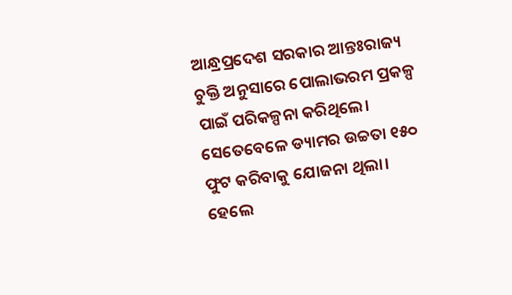ଆନ୍ଧ୍ରପ୍ରଦେଶ ସରକାର ଆନ୍ତଃରାଜ୍ୟ ଚୁକ୍ତି ଅନୁସାରେ ପୋଲାଭରମ ପ୍ରକଳ୍ପ ପାଇଁ ପରିକଳ୍ପନା କରିଥିଲେ। ସେତେବେଳେ ଡ୍ୟାମର ଉଚ୍ଚତା ୧୫୦ ଫୁଟ କରିବାକୁ ଯୋଜନା ଥିଲା। ହେଲେ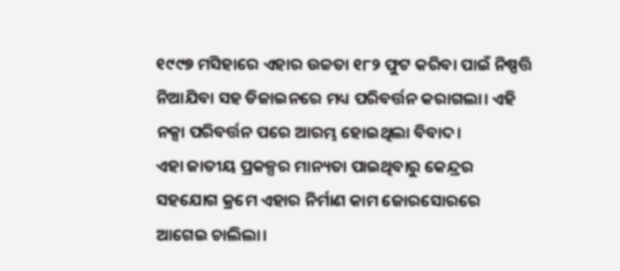୧୯୯୭ ମସିହାରେ ଏହାର ଉଚ୍ଚତା ୧୮୨ ଫୁଟ କରିବା ପାଇଁ ନିଷ୍ପତ୍ତି ନିଆଯିବା ସହ ଡିଜାଇନରେ ମଧ୍ୟ ପରିବର୍ତ୍ତନ କରାଗଲା। ଏହି ନକ୍ସା ପରିବର୍ତ୍ତନ ପରେ ଆରମ୍ଭ ହୋଇଥିଲା ବିବାଦ।
ଏହା ଜାତୀୟ ପ୍ରକଳ୍ପର ମାନ୍ୟତା ପାଇଥିବାରୁ କେନ୍ଦ୍ରର ସହଯୋଗ କ୍ରମେ ଏହାର ନିର୍ମାଣ କାମ ଜୋରସୋରରେ ଆଗେଇ ଚାଲିଲା।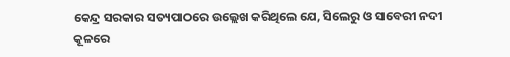କେନ୍ଦ୍ର ସରକାର ସତ୍ୟପାଠରେ ଉଲ୍ଲେଖ କରିଥିଲେ ଯେ, ସିଲେରୁ ଓ ସାବେରୀ ନଦୀ କୂଳରେ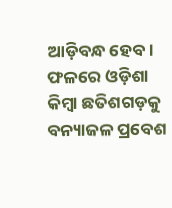ଆଡ଼ିବନ୍ଧ ହେବ। ଫଳରେ ଓଡ଼ିଶା କିମ୍ବା ଛତିଶଗଡ଼କୁ ବନ୍ୟାଜଳ ପ୍ରବେଶ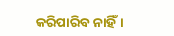କରିପାରିବ ନାହିଁ।